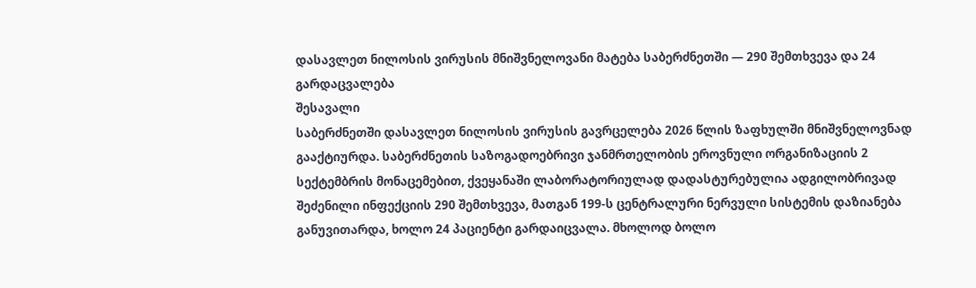დასავლეთ ნილოსის ვირუსის მნიშვნელოვანი მატება საბერძნეთში — 290 შემთხვევა და 24 გარდაცვალება
შესავალი
საბერძნეთში დასავლეთ ნილოსის ვირუსის გავრცელება 2026 წლის ზაფხულში მნიშვნელოვნად გააქტიურდა. საბერძნეთის საზოგადოებრივი ჯანმრთელობის ეროვნული ორგანიზაციის 2 სექტემბრის მონაცემებით, ქვეყანაში ლაბორატორიულად დადასტურებულია ადგილობრივად შეძენილი ინფექციის 290 შემთხვევა, მათგან 199-ს ცენტრალური ნერვული სისტემის დაზიანება განუვითარდა, ხოლო 24 პაციენტი გარდაიცვალა. მხოლოდ ბოლო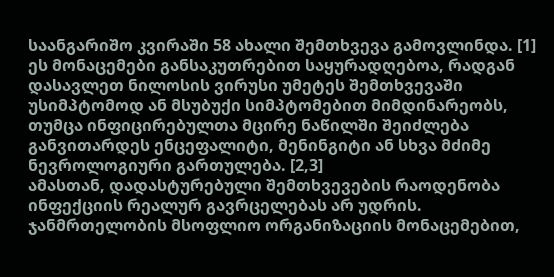საანგარიშო კვირაში 58 ახალი შემთხვევა გამოვლინდა. [1]
ეს მონაცემები განსაკუთრებით საყურადღებოა, რადგან დასავლეთ ნილოსის ვირუსი უმეტეს შემთხვევაში უსიმპტომოდ ან მსუბუქი სიმპტომებით მიმდინარეობს, თუმცა ინფიცირებულთა მცირე ნაწილში შეიძლება განვითარდეს ენცეფალიტი, მენინგიტი ან სხვა მძიმე ნევროლოგიური გართულება. [2,3]
ამასთან, დადასტურებული შემთხვევების რაოდენობა ინფექციის რეალურ გავრცელებას არ უდრის. ჯანმრთელობის მსოფლიო ორგანიზაციის მონაცემებით,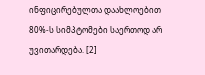ინფიცირებულთა დაახლოებით 80%-ს სიმპტომები საერთოდ არ უვითარდება. [2]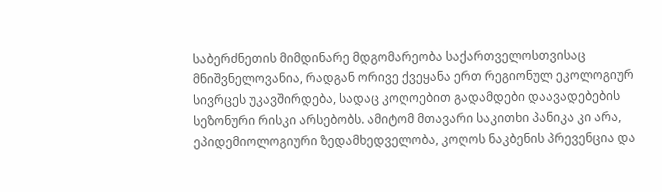საბერძნეთის მიმდინარე მდგომარეობა საქართველოსთვისაც მნიშვნელოვანია, რადგან ორივე ქვეყანა ერთ რეგიონულ ეკოლოგიურ სივრცეს უკავშირდება, სადაც კოღოებით გადამდები დაავადებების სეზონური რისკი არსებობს. ამიტომ მთავარი საკითხი პანიკა კი არა, ეპიდემიოლოგიური ზედამხედველობა, კოღოს ნაკბენის პრევენცია და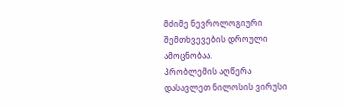მძიმე ნევროლოგიური შემთხვევების დროული ამოცნობაა.
პრობლემის აღწერა
დასავლეთ ნილოსის ვირუსი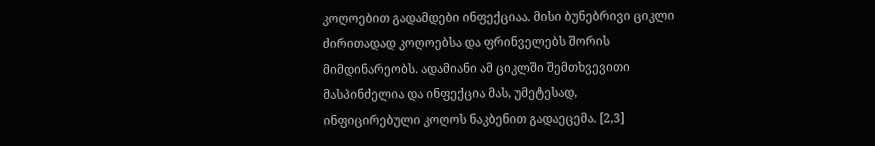კოღოებით გადამდები ინფექციაა. მისი ბუნებრივი ციკლი ძირითადად კოღოებსა და ფრინველებს შორის მიმდინარეობს. ადამიანი ამ ციკლში შემთხვევითი მასპინძელია და ინფექცია მას, უმეტესად, ინფიცირებული კოღოს ნაკბენით გადაეცემა. [2,3]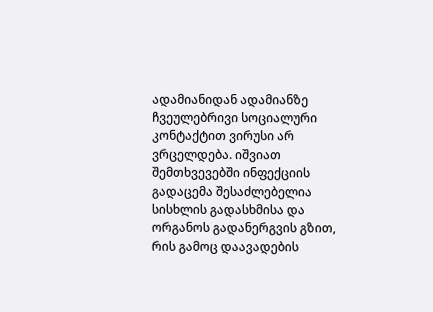ადამიანიდან ადამიანზე ჩვეულებრივი სოციალური კონტაქტით ვირუსი არ ვრცელდება. იშვიათ შემთხვევებში ინფექციის გადაცემა შესაძლებელია სისხლის გადასხმისა და ორგანოს გადანერგვის გზით, რის გამოც დაავადების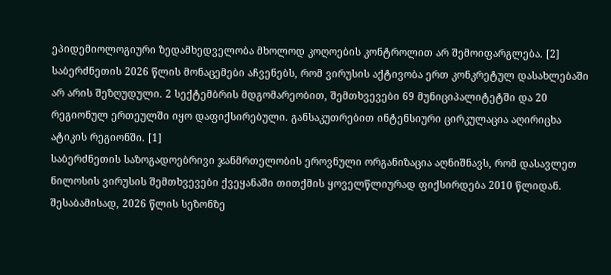ეპიდემიოლოგიური ზედამხედველობა მხოლოდ კოღოების კონტროლით არ შემოიფარგლება. [2]
საბერძნეთის 2026 წლის მონაცემები აჩვენებს, რომ ვირუსის აქტივობა ერთ კონკრეტულ დასახლებაში არ არის შეზღუდული. 2 სექტემბრის მდგომარეობით, შემთხვევები 69 მუნიციპალიტეტში და 20 რეგიონულ ერთეულში იყო დაფიქსირებული. განსაკუთრებით ინტენსიური ცირკულაცია აღირიცხა ატიკის რეგიონში. [1]
საბერძნეთის საზოგადოებრივი ჯანმრთელობის ეროვნული ორგანიზაცია აღნიშნავს, რომ დასავლეთ ნილოსის ვირუსის შემთხვევები ქვეყანაში თითქმის ყოველწლიურად ფიქსირდება 2010 წლიდან. შესაბამისად, 2026 წლის სეზონზე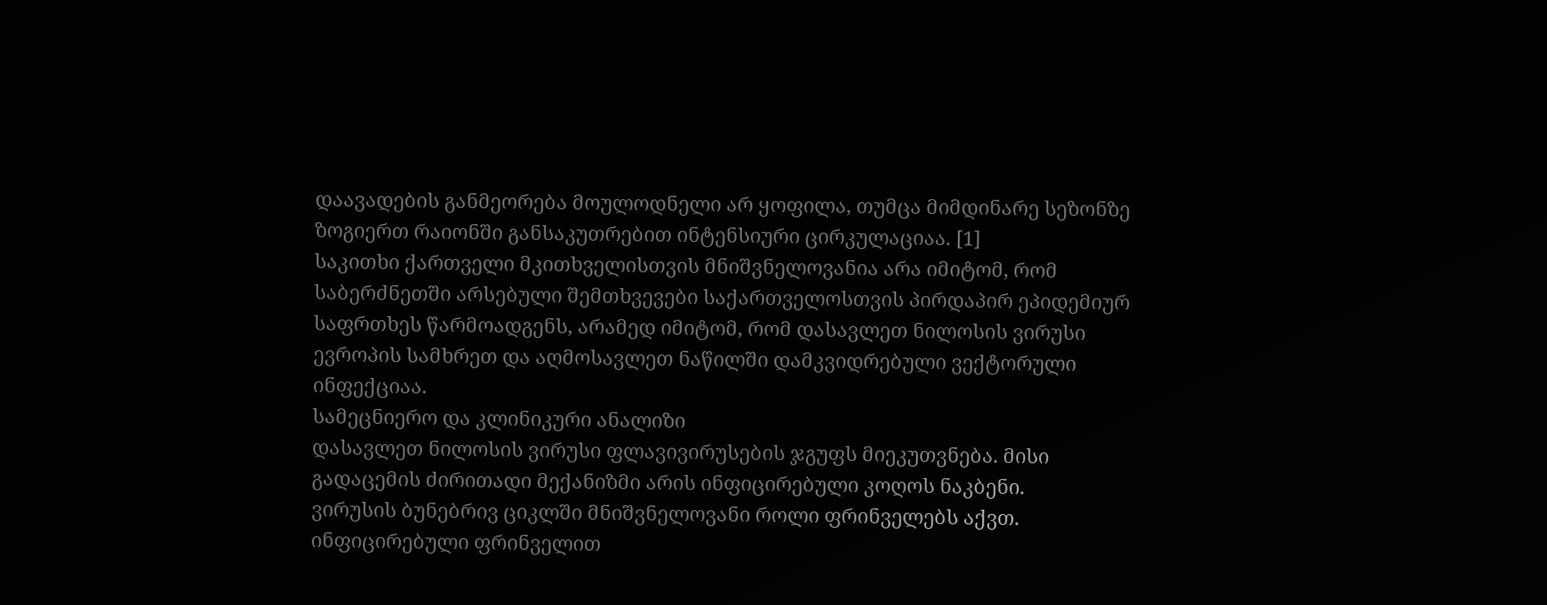დაავადების განმეორება მოულოდნელი არ ყოფილა, თუმცა მიმდინარე სეზონზე ზოგიერთ რაიონში განსაკუთრებით ინტენსიური ცირკულაციაა. [1]
საკითხი ქართველი მკითხველისთვის მნიშვნელოვანია არა იმიტომ, რომ საბერძნეთში არსებული შემთხვევები საქართველოსთვის პირდაპირ ეპიდემიურ საფრთხეს წარმოადგენს, არამედ იმიტომ, რომ დასავლეთ ნილოსის ვირუსი ევროპის სამხრეთ და აღმოსავლეთ ნაწილში დამკვიდრებული ვექტორული ინფექციაა.
სამეცნიერო და კლინიკური ანალიზი
დასავლეთ ნილოსის ვირუსი ფლავივირუსების ჯგუფს მიეკუთვნება. მისი გადაცემის ძირითადი მექანიზმი არის ინფიცირებული კოღოს ნაკბენი.
ვირუსის ბუნებრივ ციკლში მნიშვნელოვანი როლი ფრინველებს აქვთ. ინფიცირებული ფრინველით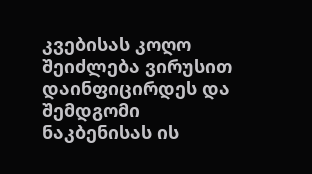კვებისას კოღო შეიძლება ვირუსით დაინფიცირდეს და შემდგომი ნაკბენისას ის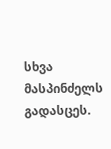სხვა მასპინძელს გადასცეს.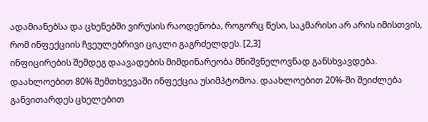ადამიანებსა და ცხენებში ვირუსის რაოდენობა, როგორც წესი, საკმარისი არ არის იმისთვის, რომ ინფექციის ჩვეულებრივი ციკლი გაგრძელდეს. [2,3]
ინფიცირების შემდეგ დაავადების მიმდინარეობა მნიშვნელოვნად განსხვავდება.
დაახლოებით 80% შემთხვევაში ინფექცია უსიმპტომოა. დაახლოებით 20%-ში შეიძლება განვითარდეს ცხელებით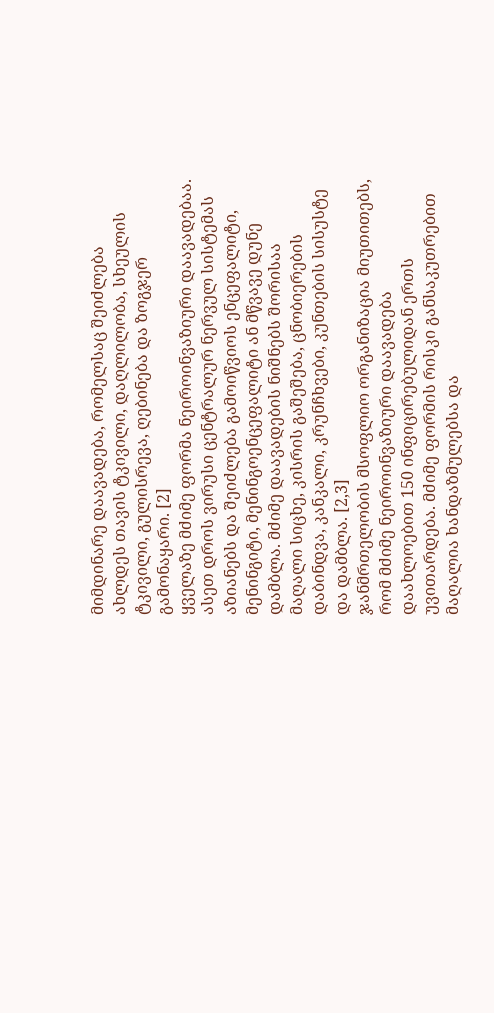მიმდინარე დაავადება, რომელსაც შეიძლება ახლდეს თავის ტკივილი, დაღლილობა, სხეულის ტკივილი, გულისრევა, ღებინება და ზოგჯერ გამონაყარი. [2]
ყველაზე მძიმე ფორმა ნეიროინვაზიური დაავადებაა. ასეთ დროს ვირუსი ცენტრალურ ნერვულ სისტემას აზიანებს და შეიძლება გამოიწვიოს ენცეფალიტი, მენინგიტი, მენინგოენცეფალიტი ან მწვავე დუნე დამბლა. მძიმე დაავადების ნიშნებს შორისაა მაღალი სიცხე, კისრის გაშეშება, ცნობიერების დაბინდვა, კანკალი, კრუნჩხვები, კუნთების სისუსტე და დამბლა. [2,3]
ჯანმრთელობის მსოფლიო ორგანიზაცია მიუთითებს, რომ მძიმე ნეიროინვაზიური დაავადება დაახლოებით 150 ინფიცირებულიდან ერთს უვითარდება. მძიმე ფორმის რისკი განსაკუთრებით მაღალია ხანდაზმულებსა და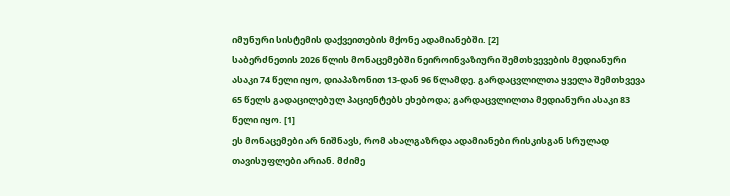იმუნური სისტემის დაქვეითების მქონე ადამიანებში. [2]
საბერძნეთის 2026 წლის მონაცემებში ნეიროინვაზიური შემთხვევების მედიანური ასაკი 74 წელი იყო, დიაპაზონით 13-დან 96 წლამდე. გარდაცვლილთა ყველა შემთხვევა 65 წელს გადაცილებულ პაციენტებს ეხებოდა; გარდაცვლილთა მედიანური ასაკი 83 წელი იყო. [1]
ეს მონაცემები არ ნიშნავს, რომ ახალგაზრდა ადამიანები რისკისგან სრულად თავისუფლები არიან. მძიმე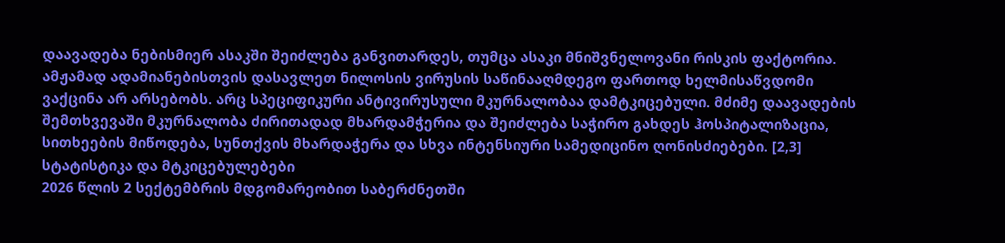დაავადება ნებისმიერ ასაკში შეიძლება განვითარდეს, თუმცა ასაკი მნიშვნელოვანი რისკის ფაქტორია.
ამჟამად ადამიანებისთვის დასავლეთ ნილოსის ვირუსის საწინააღმდეგო ფართოდ ხელმისაწვდომი ვაქცინა არ არსებობს. არც სპეციფიკური ანტივირუსული მკურნალობაა დამტკიცებული. მძიმე დაავადების შემთხვევაში მკურნალობა ძირითადად მხარდამჭერია და შეიძლება საჭირო გახდეს ჰოსპიტალიზაცია, სითხეების მიწოდება, სუნთქვის მხარდაჭერა და სხვა ინტენსიური სამედიცინო ღონისძიებები. [2,3]
სტატისტიკა და მტკიცებულებები
2026 წლის 2 სექტემბრის მდგომარეობით საბერძნეთში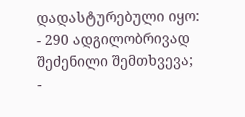დადასტურებული იყო:
- 290 ადგილობრივად შეძენილი შემთხვევა;
-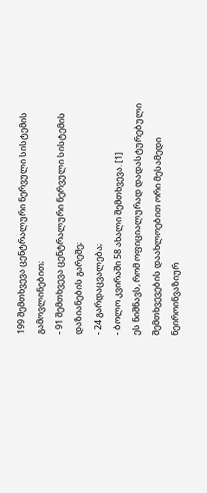199 შემთხვევა ცენტრალური ნერვული სისტემის გამოვლინებით;
- 91 შემთხვევა ცენტრალური ნერვული სისტემის დაზიანების გარეშე;
- 24 გარდაცვალება;
- ბოლო კვირაში 58 ახალი შემთხვევა. [1]
ეს ნიშნავს, რომ ოფიციალურად დადასტურებული შემთხვევების დაახლოებით ორი მესამედი ნეიროინვაზიურ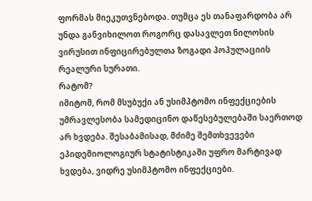ფორმას მიეკუთვნებოდა. თუმცა ეს თანაფარდობა არ უნდა განვიხილოთ როგორც დასავლეთ ნილოსის ვირუსით ინფიცირებულთა ზოგადი პოპულაციის რეალური სურათი.
რატომ?
იმიტომ, რომ მსუბუქი ან უსიმპტომო ინფექციების უმრავლესობა სამედიცინო დაწესებულებაში საერთოდ არ ხვდება. შესაბამისად, მძიმე შემთხვევები ეპიდემიოლოგიურ სტატისტიკაში უფრო მარტივად ხვდება, ვიდრე უსიმპტომო ინფექციები.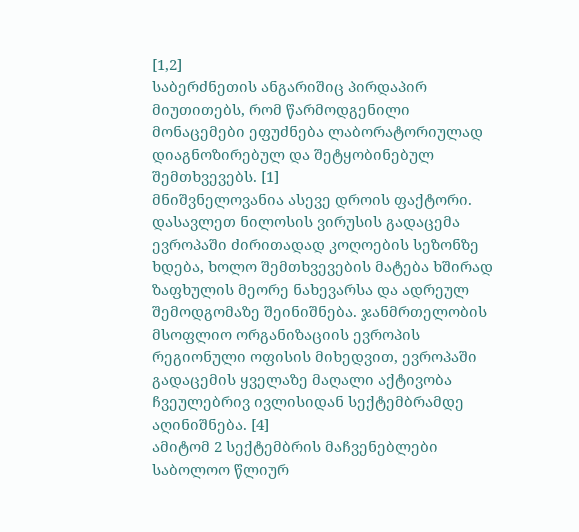[1,2]
საბერძნეთის ანგარიშიც პირდაპირ მიუთითებს, რომ წარმოდგენილი მონაცემები ეფუძნება ლაბორატორიულად დიაგნოზირებულ და შეტყობინებულ შემთხვევებს. [1]
მნიშვნელოვანია ასევე დროის ფაქტორი. დასავლეთ ნილოსის ვირუსის გადაცემა ევროპაში ძირითადად კოღოების სეზონზე ხდება, ხოლო შემთხვევების მატება ხშირად ზაფხულის მეორე ნახევარსა და ადრეულ შემოდგომაზე შეინიშნება. ჯანმრთელობის მსოფლიო ორგანიზაციის ევროპის რეგიონული ოფისის მიხედვით, ევროპაში გადაცემის ყველაზე მაღალი აქტივობა ჩვეულებრივ ივლისიდან სექტემბრამდე აღინიშნება. [4]
ამიტომ 2 სექტემბრის მაჩვენებლები საბოლოო წლიურ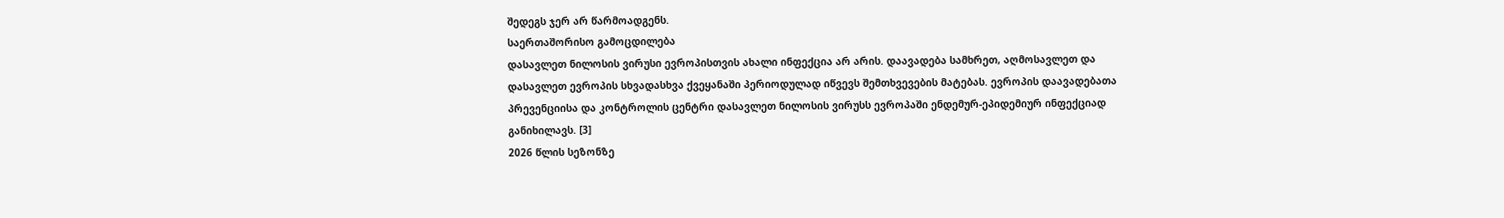შედეგს ჯერ არ წარმოადგენს.
საერთაშორისო გამოცდილება
დასავლეთ ნილოსის ვირუსი ევროპისთვის ახალი ინფექცია არ არის. დაავადება სამხრეთ, აღმოსავლეთ და დასავლეთ ევროპის სხვადასხვა ქვეყანაში პერიოდულად იწვევს შემთხვევების მატებას. ევროპის დაავადებათა პრევენციისა და კონტროლის ცენტრი დასავლეთ ნილოსის ვირუსს ევროპაში ენდემურ-ეპიდემიურ ინფექციად განიხილავს. [3]
2026 წლის სეზონზე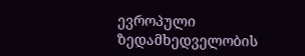ევროპული ზედამხედველობის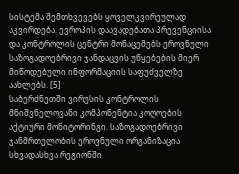სისტემა შემთხვევებს ყოველკვირეულად აკვირდება. ევროპის დაავადებათა პრევენციისა და კონტროლის ცენტრი მონაცემებს ეროვნული საზოგადოებრივი ჯანდაცვის უწყებების მიერ მიწოდებული ინფორმაციის საფუძველზე აახლებს. [5]
საბერძნეთში ვირუსის კონტროლის მნიშვნელოვანი კომპონენტია კოღოების აქტიური მონიტორინგი. საზოგადოებრივი ჯანმრთელობის ეროვნული ორგანიზაცია სხვადასხვა რეგიონში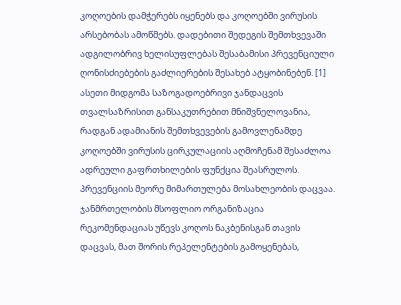კოღოების დამჭერებს იყენებს და კოღოებში ვირუსის არსებობას ამოწმებს. დადებითი შედეგის შემთხვევაში ადგილობრივ ხელისუფლებას შესაბამისი პრევენციული ღონისძიებების გაძლიერების შესახებ ატყობინებენ. [1]
ასეთი მიდგომა საზოგადოებრივი ჯანდაცვის თვალსაზრისით განსაკუთრებით მნიშვნელოვანია, რადგან ადამიანის შემთხვევების გამოვლენამდე კოღოებში ვირუსის ცირკულაციის აღმოჩენამ შესაძლოა ადრეული გაფრთხილების ფუნქცია შეასრულოს.
პრევენციის მეორე მიმართულება მოსახლეობის დაცვაა. ჯანმრთელობის მსოფლიო ორგანიზაცია რეკომენდაციას უწევს კოღოს ნაკბენისგან თავის დაცვას, მათ შორის რეპელენტების გამოყენებას,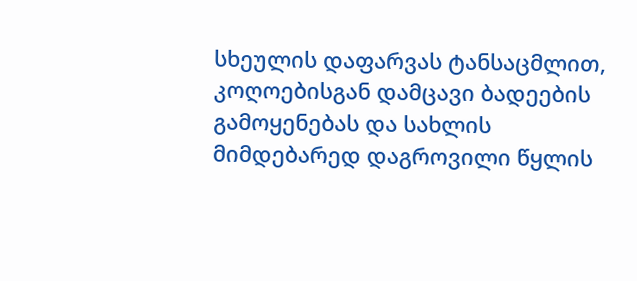სხეულის დაფარვას ტანსაცმლით, კოღოებისგან დამცავი ბადეების გამოყენებას და სახლის მიმდებარედ დაგროვილი წყლის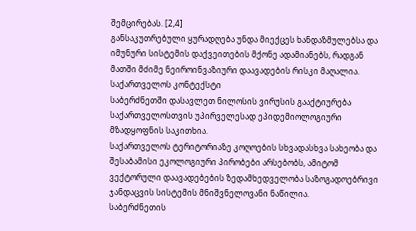შემცირებას. [2,4]
განსაკუთრებული ყურადღება უნდა მიექცეს ხანდაზმულებსა და იმუნური სისტემის დაქვეითების მქონე ადამიანებს, რადგან მათში მძიმე ნეიროინვაზიური დაავადების რისკი მაღალია.
საქართველოს კონტექსტი
საბერძნეთში დასავლეთ ნილოსის ვირუსის გააქტიურება საქართველოსთვის უპირველესად ეპიდემიოლოგიური მზადყოფნის საკითხია.
საქართველოს ტერიტორიაზე კოღოების სხვადასხვა სახეობა და შესაბამისი ეკოლოგიური პირობები არსებობს, ამიტომ ვექტორული დაავადებების ზედამხედველობა საზოგადოებრივი ჯანდაცვის სისტემის მნიშვნელოვანი ნაწილია.
საბერძნეთის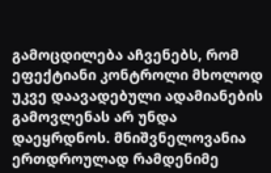გამოცდილება აჩვენებს, რომ ეფექტიანი კონტროლი მხოლოდ უკვე დაავადებული ადამიანების გამოვლენას არ უნდა დაეყრდნოს. მნიშვნელოვანია ერთდროულად რამდენიმე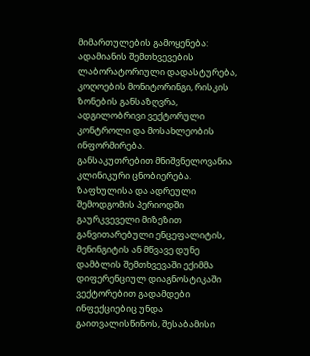მიმართულების გამოყენება: ადამიანის შემთხვევების ლაბორატორიული დადასტურება, კოღოების მონიტორინგი, რისკის ზონების განსაზღვრა, ადგილობრივი ვექტორული კონტროლი და მოსახლეობის ინფორმირება.
განსაკუთრებით მნიშვნელოვანია კლინიკური ცნობიერება. ზაფხულისა და ადრეული შემოდგომის პერიოდში გაურკვეველი მიზეზით განვითარებული ენცეფალიტის, მენინგიტის ან მწვავე დუნე დამბლის შემთხვევაში ექიმმა დიფერენციულ დიაგნოსტიკაში ვექტორებით გადამდები ინფექციებიც უნდა გაითვალისწინოს, შესაბამისი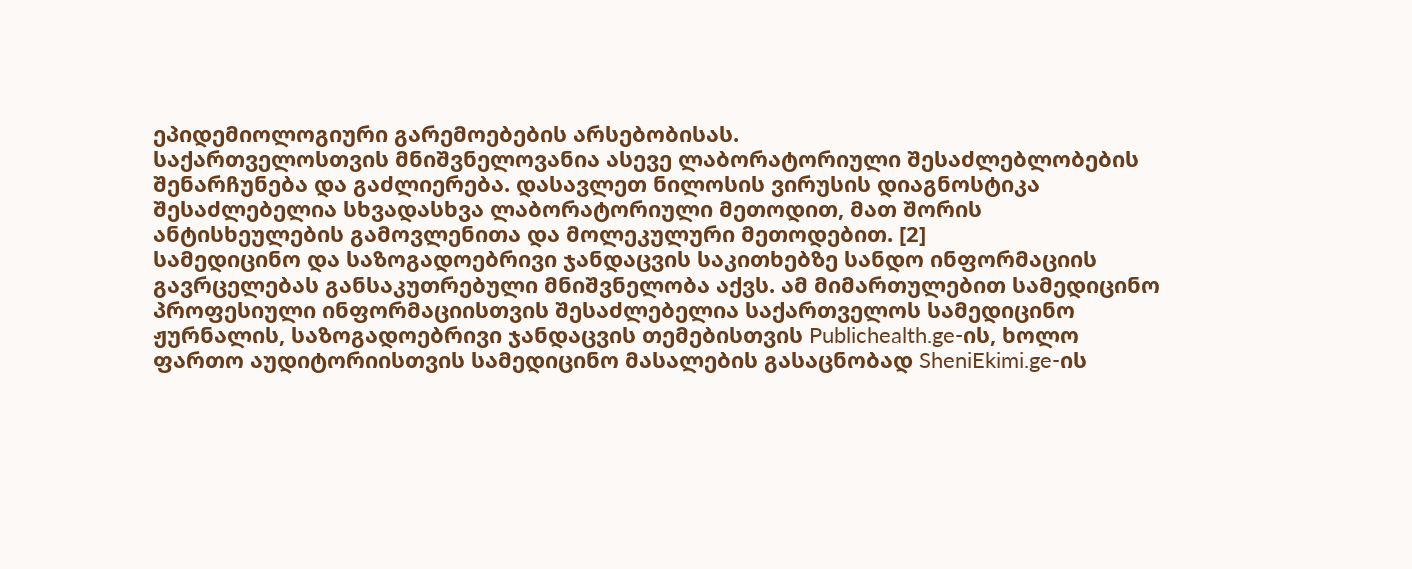ეპიდემიოლოგიური გარემოებების არსებობისას.
საქართველოსთვის მნიშვნელოვანია ასევე ლაბორატორიული შესაძლებლობების შენარჩუნება და გაძლიერება. დასავლეთ ნილოსის ვირუსის დიაგნოსტიკა შესაძლებელია სხვადასხვა ლაბორატორიული მეთოდით, მათ შორის ანტისხეულების გამოვლენითა და მოლეკულური მეთოდებით. [2]
სამედიცინო და საზოგადოებრივი ჯანდაცვის საკითხებზე სანდო ინფორმაციის გავრცელებას განსაკუთრებული მნიშვნელობა აქვს. ამ მიმართულებით სამედიცინო პროფესიული ინფორმაციისთვის შესაძლებელია საქართველოს სამედიცინო ჟურნალის, საზოგადოებრივი ჯანდაცვის თემებისთვის Publichealth.ge-ის, ხოლო ფართო აუდიტორიისთვის სამედიცინო მასალების გასაცნობად SheniEkimi.ge-ის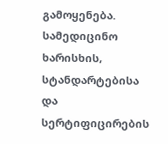გამოყენება. სამედიცინო ხარისხის, სტანდარტებისა და სერტიფიცირების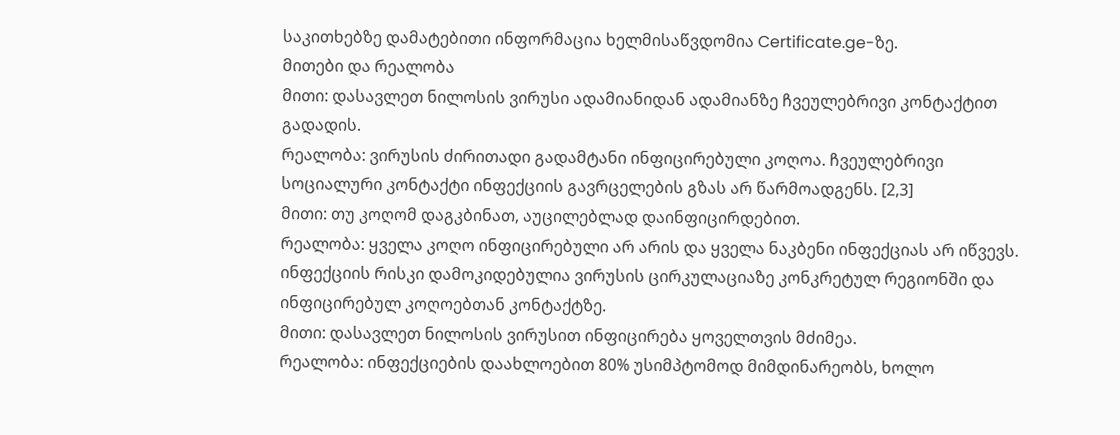საკითხებზე დამატებითი ინფორმაცია ხელმისაწვდომია Certificate.ge-ზე.
მითები და რეალობა
მითი: დასავლეთ ნილოსის ვირუსი ადამიანიდან ადამიანზე ჩვეულებრივი კონტაქტით გადადის.
რეალობა: ვირუსის ძირითადი გადამტანი ინფიცირებული კოღოა. ჩვეულებრივი სოციალური კონტაქტი ინფექციის გავრცელების გზას არ წარმოადგენს. [2,3]
მითი: თუ კოღომ დაგკბინათ, აუცილებლად დაინფიცირდებით.
რეალობა: ყველა კოღო ინფიცირებული არ არის და ყველა ნაკბენი ინფექციას არ იწვევს. ინფექციის რისკი დამოკიდებულია ვირუსის ცირკულაციაზე კონკრეტულ რეგიონში და ინფიცირებულ კოღოებთან კონტაქტზე.
მითი: დასავლეთ ნილოსის ვირუსით ინფიცირება ყოველთვის მძიმეა.
რეალობა: ინფექციების დაახლოებით 80% უსიმპტომოდ მიმდინარეობს, ხოლო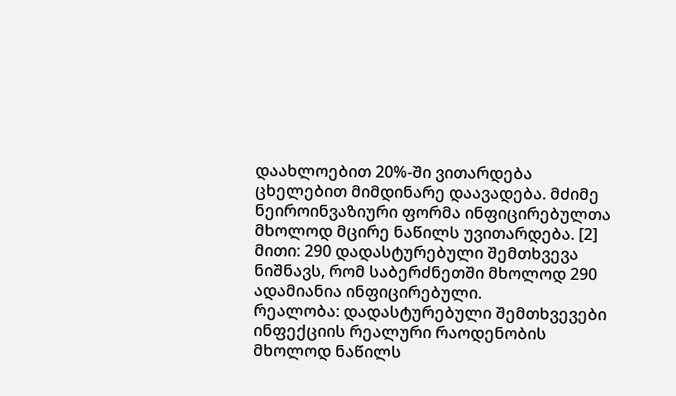დაახლოებით 20%-ში ვითარდება ცხელებით მიმდინარე დაავადება. მძიმე ნეიროინვაზიური ფორმა ინფიცირებულთა მხოლოდ მცირე ნაწილს უვითარდება. [2]
მითი: 290 დადასტურებული შემთხვევა ნიშნავს, რომ საბერძნეთში მხოლოდ 290 ადამიანია ინფიცირებული.
რეალობა: დადასტურებული შემთხვევები ინფექციის რეალური რაოდენობის მხოლოდ ნაწილს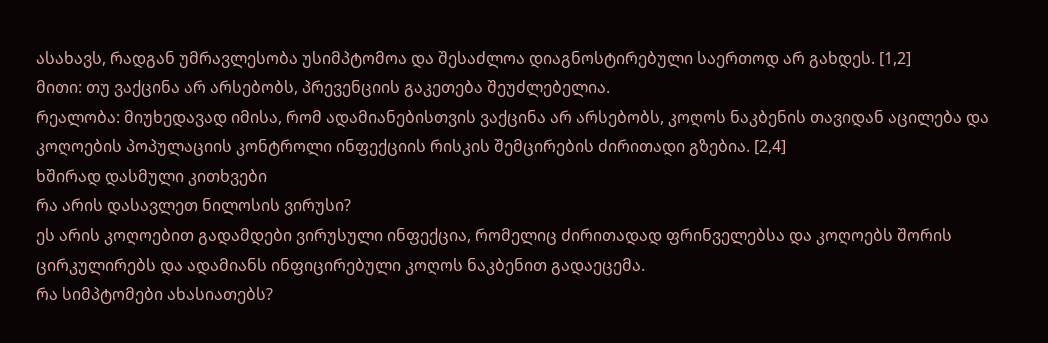ასახავს, რადგან უმრავლესობა უსიმპტომოა და შესაძლოა დიაგნოსტირებული საერთოდ არ გახდეს. [1,2]
მითი: თუ ვაქცინა არ არსებობს, პრევენციის გაკეთება შეუძლებელია.
რეალობა: მიუხედავად იმისა, რომ ადამიანებისთვის ვაქცინა არ არსებობს, კოღოს ნაკბენის თავიდან აცილება და კოღოების პოპულაციის კონტროლი ინფექციის რისკის შემცირების ძირითადი გზებია. [2,4]
ხშირად დასმული კითხვები
რა არის დასავლეთ ნილოსის ვირუსი?
ეს არის კოღოებით გადამდები ვირუსული ინფექცია, რომელიც ძირითადად ფრინველებსა და კოღოებს შორის ცირკულირებს და ადამიანს ინფიცირებული კოღოს ნაკბენით გადაეცემა.
რა სიმპტომები ახასიათებს?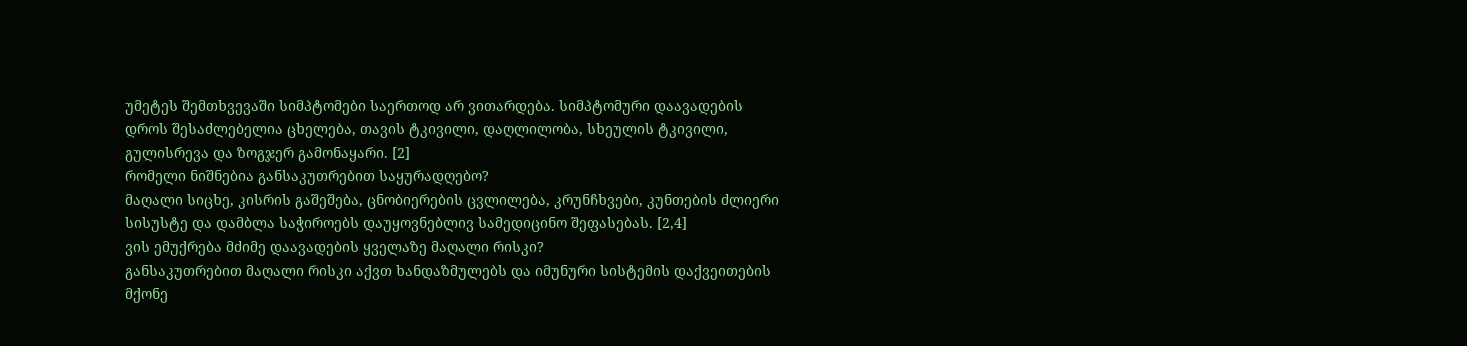უმეტეს შემთხვევაში სიმპტომები საერთოდ არ ვითარდება. სიმპტომური დაავადების დროს შესაძლებელია ცხელება, თავის ტკივილი, დაღლილობა, სხეულის ტკივილი, გულისრევა და ზოგჯერ გამონაყარი. [2]
რომელი ნიშნებია განსაკუთრებით საყურადღებო?
მაღალი სიცხე, კისრის გაშეშება, ცნობიერების ცვლილება, კრუნჩხვები, კუნთების ძლიერი სისუსტე და დამბლა საჭიროებს დაუყოვნებლივ სამედიცინო შეფასებას. [2,4]
ვის ემუქრება მძიმე დაავადების ყველაზე მაღალი რისკი?
განსაკუთრებით მაღალი რისკი აქვთ ხანდაზმულებს და იმუნური სისტემის დაქვეითების მქონე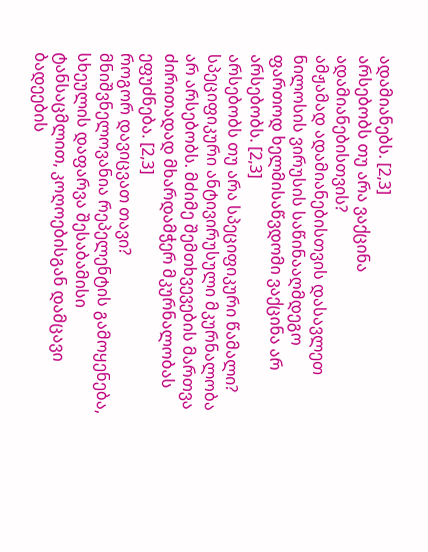ადამიანებს. [2,3]
არსებობს თუ არა ვაქცინა ადამიანებისთვის?
ამჟამად ადამიანებისთვის დასავლეთ ნილოსის ვირუსის საწინააღმდეგო ფართოდ ხელმისაწვდომი ვაქცინა არ არსებობს. [2,3]
არსებობს თუ არა სპეციფიკური წამალი?
სპეციფიკური ანტივირუსული მკურნალობა არ არსებობს. მძიმე შემთხვევების მართვა ძირითადად მხარდამჭერ მკურნალობას ეფუძნება. [2,3]
როგორ დავიცვათ თავი?
მნიშვნელოვანია რეპელენტის გამოყენება, სხეულის დაფარვა შესაბამისი ტანსაცმლით, კოღოებისგან დამცავი ბადეების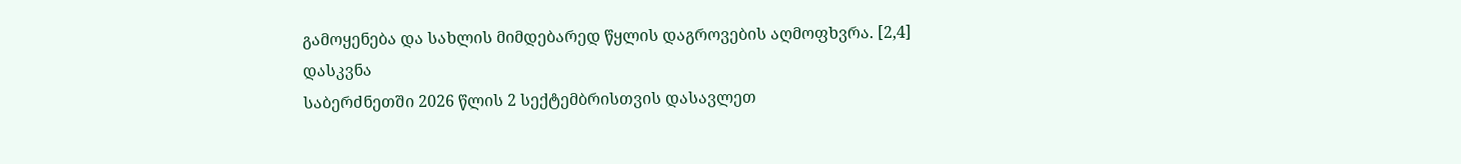გამოყენება და სახლის მიმდებარედ წყლის დაგროვების აღმოფხვრა. [2,4]
დასკვნა
საბერძნეთში 2026 წლის 2 სექტემბრისთვის დასავლეთ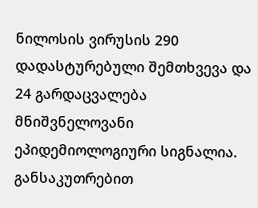ნილოსის ვირუსის 290 დადასტურებული შემთხვევა და 24 გარდაცვალება მნიშვნელოვანი ეპიდემიოლოგიური სიგნალია. განსაკუთრებით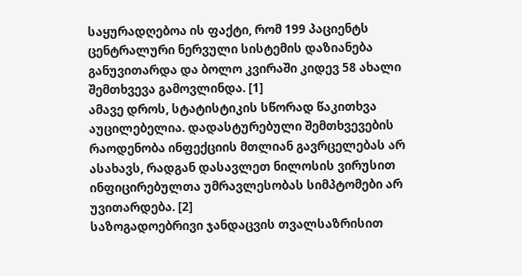საყურადღებოა ის ფაქტი, რომ 199 პაციენტს ცენტრალური ნერვული სისტემის დაზიანება განუვითარდა და ბოლო კვირაში კიდევ 58 ახალი შემთხვევა გამოვლინდა. [1]
ამავე დროს, სტატისტიკის სწორად წაკითხვა აუცილებელია. დადასტურებული შემთხვევების რაოდენობა ინფექციის მთლიან გავრცელებას არ ასახავს, რადგან დასავლეთ ნილოსის ვირუსით ინფიცირებულთა უმრავლესობას სიმპტომები არ უვითარდება. [2]
საზოგადოებრივი ჯანდაცვის თვალსაზრისით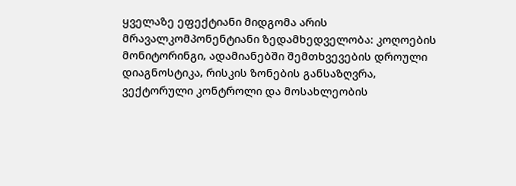ყველაზე ეფექტიანი მიდგომა არის მრავალკომპონენტიანი ზედამხედველობა: კოღოების მონიტორინგი, ადამიანებში შემთხვევების დროული დიაგნოსტიკა, რისკის ზონების განსაზღვრა, ვექტორული კონტროლი და მოსახლეობის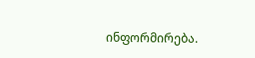ინფორმირება.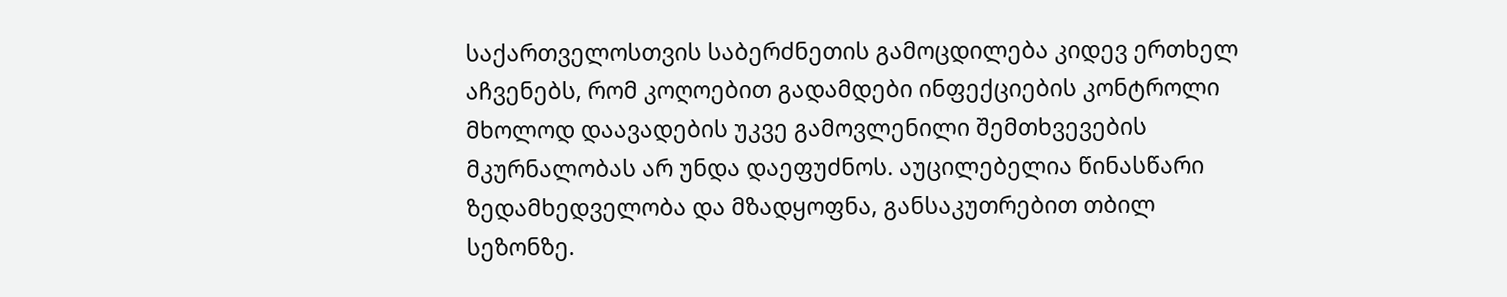საქართველოსთვის საბერძნეთის გამოცდილება კიდევ ერთხელ აჩვენებს, რომ კოღოებით გადამდები ინფექციების კონტროლი მხოლოდ დაავადების უკვე გამოვლენილი შემთხვევების მკურნალობას არ უნდა დაეფუძნოს. აუცილებელია წინასწარი ზედამხედველობა და მზადყოფნა, განსაკუთრებით თბილ სეზონზე.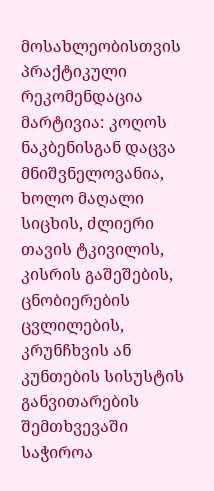მოსახლეობისთვის პრაქტიკული რეკომენდაცია მარტივია: კოღოს ნაკბენისგან დაცვა მნიშვნელოვანია, ხოლო მაღალი სიცხის, ძლიერი თავის ტკივილის, კისრის გაშეშების, ცნობიერების ცვლილების, კრუნჩხვის ან კუნთების სისუსტის განვითარების შემთხვევაში საჭიროა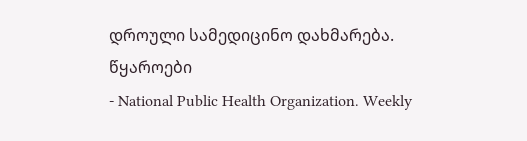დროული სამედიცინო დახმარება.
წყაროები
- National Public Health Organization. Weekly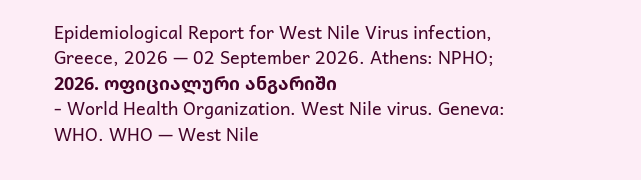Epidemiological Report for West Nile Virus infection, Greece, 2026 — 02 September 2026. Athens: NPHO; 2026. ოფიციალური ანგარიში
- World Health Organization. West Nile virus. Geneva: WHO. WHO — West Nile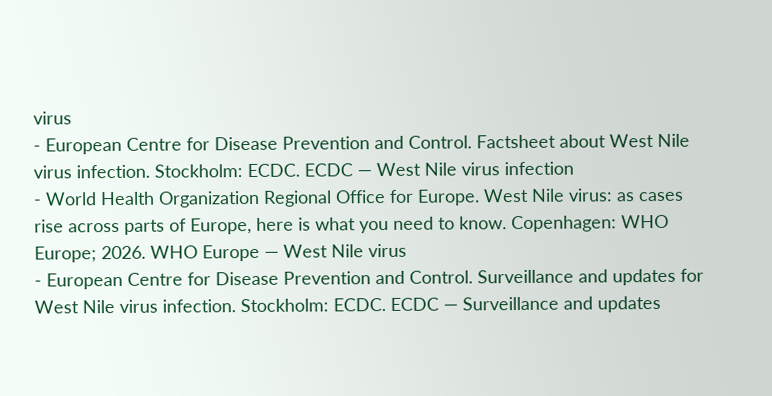virus
- European Centre for Disease Prevention and Control. Factsheet about West Nile virus infection. Stockholm: ECDC. ECDC — West Nile virus infection
- World Health Organization Regional Office for Europe. West Nile virus: as cases rise across parts of Europe, here is what you need to know. Copenhagen: WHO Europe; 2026. WHO Europe — West Nile virus
- European Centre for Disease Prevention and Control. Surveillance and updates for West Nile virus infection. Stockholm: ECDC. ECDC — Surveillance and updates